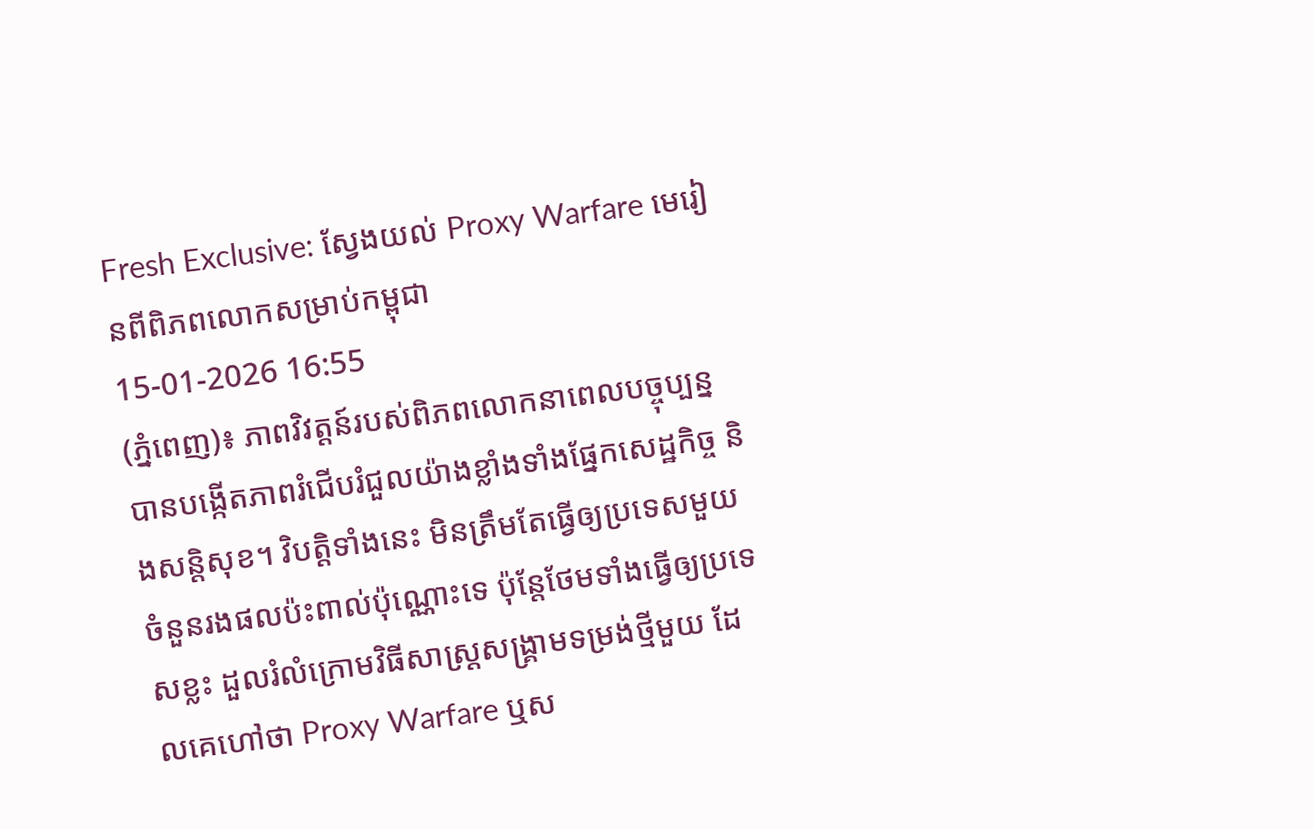Fresh Exclusive: ស្វែងយល់ Proxy Warfare មេរៀនពីពិភពលោកសម្រាប់កម្ពុជា
15-01-2026 16:55
(ភ្នំពេញ)៖ ភាពវិវត្តន៍របស់ពិភពលោកនាពេលបច្ចុប្បន្ន បានបង្កើតភាពរំជើបរំជួលយ៉ាងខ្លាំងទាំងផ្នែកសេដ្ឋកិច្ច និងសន្តិសុខ។ វិបត្តិទាំងនេះ មិនត្រឹមតែធ្វើឲ្យប្រទេសមួយចំនួនរងផលប៉ះពាល់ប៉ុណ្ណោះទេ ប៉ុន្តែថែមទាំងធ្វើឲ្យប្រទេសខ្លះ ដួលរំលំក្រោមវិធីសាស្ត្រសង្គ្រាមទម្រង់ថ្មីមួយ ដែលគេហៅថា Proxy Warfare ឬស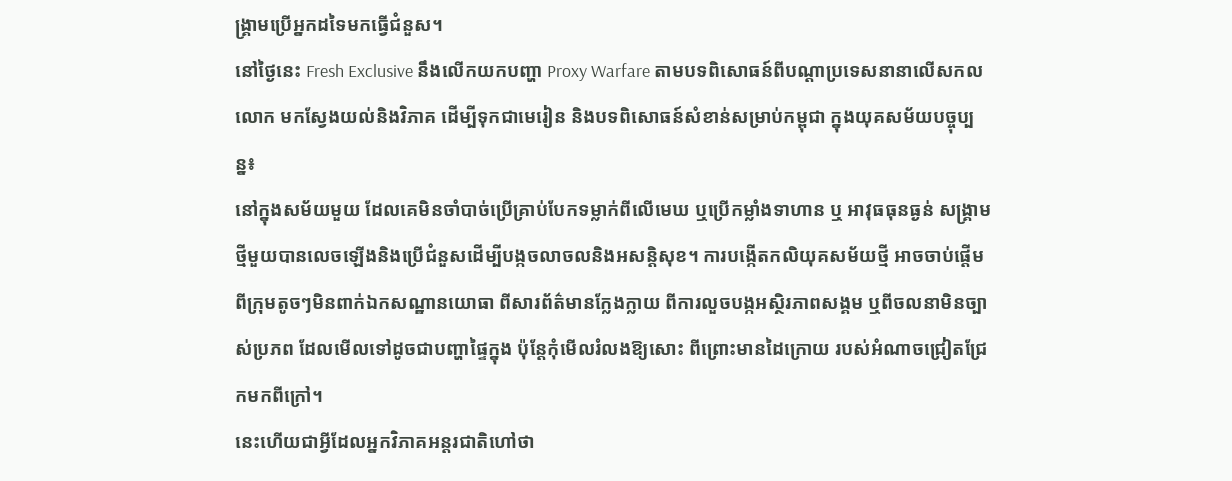ង្គ្រាមប្រើអ្នកដទៃមកធ្វើជំនួស។
នៅថ្ងៃនេះ Fresh Exclusive នឹងលើកយកបញ្ហា Proxy Warfare តាមបទពិសោធន៍ពីបណ្តាប្រទេសនានាលើសកលលោក មកស្វែងយល់និងវិភាគ ដើម្បីទុកជាមេរៀន និងបទពិសោធន៍សំខាន់សម្រាប់កម្ពុជា ក្នុងយុគសម័យបច្ចុប្បន្ន៖
នៅក្នុងសម័យមួយ ដែលគេមិនចាំបាច់ប្រើគ្រាប់បែកទម្លាក់ពីលើមេឃ ឬប្រើកម្លាំងទាហាន ឬ អាវុធធុនធ្ងន់ សង្គ្រាមថ្មីមួយបានលេចឡើងនិងប្រើជំនួសដើម្បីបង្កចលាចលនិងអសន្តិសុខ។ ការបង្កើតកលិយុគសម័យថ្មី អាចចាប់ផ្តើមពីក្រុមតូចៗមិនពាក់ឯកសណ្ឋានយោធា ពីសារព័ត៌មានក្លែងក្លាយ ពីការលួចបង្កអស្ថិរភាពសង្គម ឬពីចលនាមិនច្បាស់ប្រភព ដែលមើលទៅដូចជាបញ្ហាផ្ទៃក្នុង ប៉ុន្តែកុំមើលរំលងឱ្យសោះ ពីព្រោះមានដៃក្រោយ របស់អំណាចជ្រៀតជ្រែកមកពីក្រៅ។
នេះហើយជាអ្វីដែលអ្នកវិភាគអន្តរជាតិហៅថា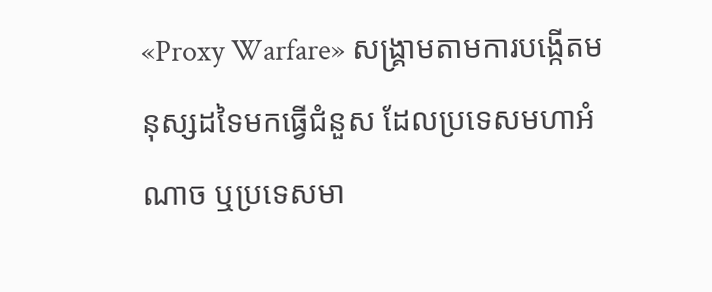«Proxy Warfare» សង្គ្រាមតាមការបង្កើតមនុស្សដទៃមកធ្វើជំនួស ដែលប្រទេសមហាអំណាច ឬប្រទេសមា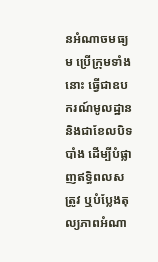នអំណាចមធ្យម ប្រើក្រុមទាំងនោះ ធ្វើជាឧបករណ៍មូលដ្ឋាន និងជាខែលបិទបាំង ដើម្បីបំផ្លាញឥទ្ធិពលសត្រូវ ឬបំប្លែងតុល្យភាពអំណា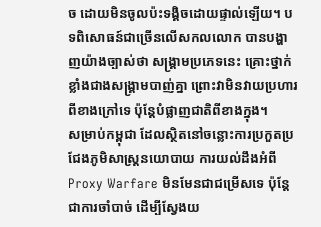ច ដោយមិនចូលប៉ះទង្គិចដោយផ្ទាល់ឡើយ។ បទពិសោធន៍ជាច្រើនលើសកលលោក បានបង្ហាញយ៉ាងច្បាស់ថា សង្គ្រាមប្រភេទនេះ គ្រោះថ្នាក់ខ្លាំងជាងសង្គ្រាមបាញ់គ្នា ព្រោះវាមិនវាយប្រហារពីខាងក្រៅទេ ប៉ុន្តែបំផ្លាញជាតិពីខាងក្នុង។
សម្រាប់កម្ពុជា ដែលស្ថិតនៅចន្លោះការប្រកួតប្រជែងភូមិសាស្ត្រនយោបាយ ការយល់ដឹងអំពី Proxy Warfare មិនមែនជាជម្រើសទេ ប៉ុន្តែជាការចាំបាច់ ដើម្បីស្វែងយ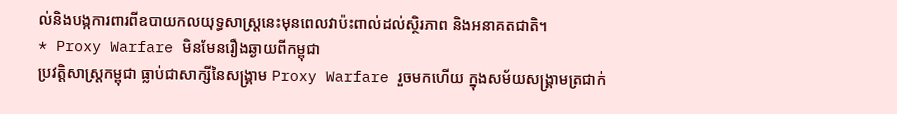ល់និងបង្កការពារពីឧបាយកលយុទ្ធសាស្ត្រនេះមុនពេលវាប៉ះពាល់ដល់ស្ថិរភាព និងអនាគតជាតិ។
* Proxy Warfare មិនមែនរឿងឆ្ងាយពីកម្ពុជា
ប្រវត្តិសាស្ត្រកម្ពុជា ធ្លាប់ជាសាក្សីនៃសង្គ្រាម Proxy Warfare រួចមកហើយ ក្នុងសម័យសង្គ្រាមត្រជាក់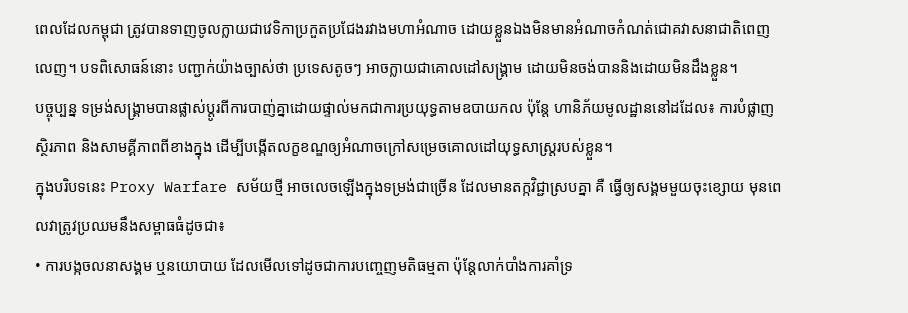ពេលដែលកម្ពុជា ត្រូវបានទាញចូលក្លាយជាវេទិកាប្រកួតប្រជែងរវាងមហាអំណាច ដោយខ្លួនឯងមិនមានអំណាចកំណត់ជោគវាសនាជាតិពេញលេញ។ បទពិសោធន៍នោះ បញ្ជាក់យ៉ាងច្បាស់ថា ប្រទេសតូចៗ អាចក្លាយជាគោលដៅសង្គ្រាម ដោយមិនចង់បាននិងដោយមិនដឹងខ្លួន។
បច្ចុប្បន្ន ទម្រង់សង្គ្រាមបានផ្លាស់ប្តូរពីការបាញ់គ្នាដោយផ្ទាល់មកជាការប្រយុទ្ធតាមឧបាយកល ប៉ុន្តែ ហានិភ័យមូលដ្ឋាននៅដដែល៖ ការបំផ្លាញស្ថិរភាព និងសាមគ្គីភាពពីខាងក្នុង ដើម្បីបង្កើតលក្ខខណ្ឌឲ្យអំណាចក្រៅសម្រេចគោលដៅយុទ្ធសាស្ត្ររបស់ខ្លួន។
ក្នុងបរិបទនេះ Proxy Warfare សម័យថ្មី អាចលេចឡើងក្នុងទម្រង់ជាច្រើន ដែលមានតក្កវិជ្ជាស្របគ្នា គឺ ធ្វើឲ្យសង្គមមួយចុះខ្សោយ មុនពេលវាត្រូវប្រឈមនឹងសម្ពាធធំដូចជា៖
• ការបង្កចលនាសង្គម ឬនយោបាយ ដែលមើលទៅដូចជាការបញ្ចេញមតិធម្មតា ប៉ុន្តែលាក់បាំងការគាំទ្រ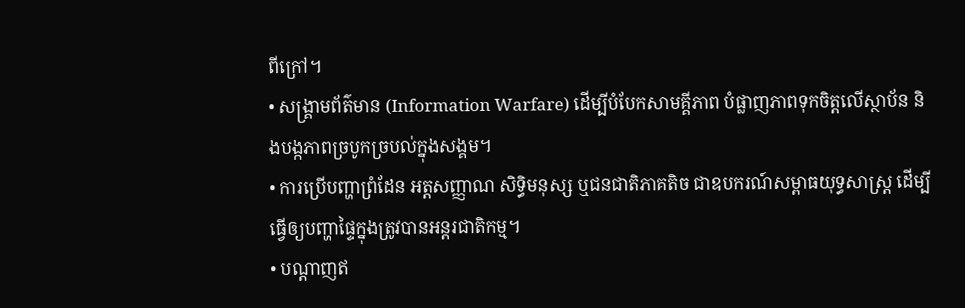ពីក្រៅ។
• សង្គ្រាមព័ត៌មាន (Information Warfare) ដើម្បីបំបែកសាមគ្គីភាព បំផ្លាញភាពទុកចិត្តលើស្ថាប័ន និងបង្កភាពច្របូកច្របល់ក្នុងសង្គម។
• ការប្រើបញ្ហាព្រំដែន អត្តសញ្ញាណ សិទ្ធិមនុស្ស ឬជនជាតិភាគតិច ជាឧបករណ៍សម្ពាធយុទ្ធសាស្ត្រ ដើម្បីធ្វើឲ្យបញ្ហាផ្ទៃក្នុងត្រូវបានអន្តរជាតិកម្ម។
• បណ្តាញឥ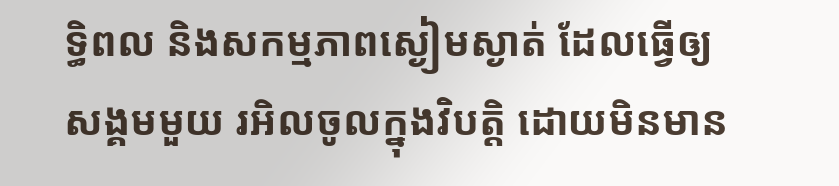ទ្ធិពល និងសកម្មភាពស្ងៀមស្ងាត់ ដែលធ្វើឲ្យសង្គមមួយ រអិលចូលក្នុងវិបត្តិ ដោយមិនមាន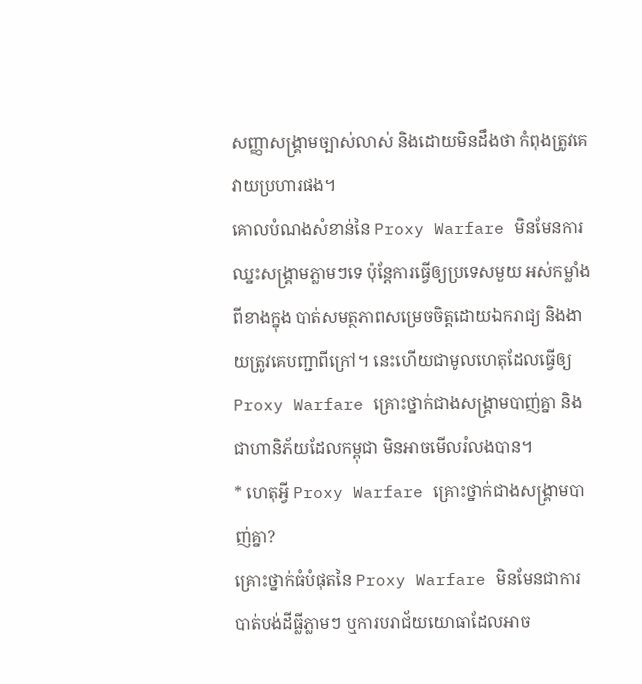សញ្ញាសង្គ្រាមច្បាស់លាស់ និងដោយមិនដឹងថា កំពុងត្រូវគេវាយប្រហារផង។
គោលបំណងសំខាន់នៃ Proxy Warfare មិនមែនការឈ្នះសង្គ្រាមភ្លាមៗទេ ប៉ុន្តែការធ្វើឲ្យប្រទេសមួយ អស់កម្លាំងពីខាងក្នុង បាត់សមត្ថភាពសម្រេចចិត្តដោយឯករាជ្យ និងងាយត្រូវគេបញ្ជាពីក្រៅ។ នេះហើយជាមូលហេតុដែលធ្វើឲ្យ Proxy Warfare គ្រោះថ្នាក់ជាងសង្គ្រាមបាញ់គ្នា និងជាហានិភ័យដែលកម្ពុជា មិនអាចមើលរំលងបាន។
* ហេតុអ្វី Proxy Warfare គ្រោះថ្នាក់ជាងសង្គ្រាមបាញ់គ្នា?
គ្រោះថ្នាក់ធំបំផុតនៃ Proxy Warfare មិនមែនជាការបាត់បង់ដីធ្លីភ្លាមៗ ឬការបរាជ័យយោធាដែលអាច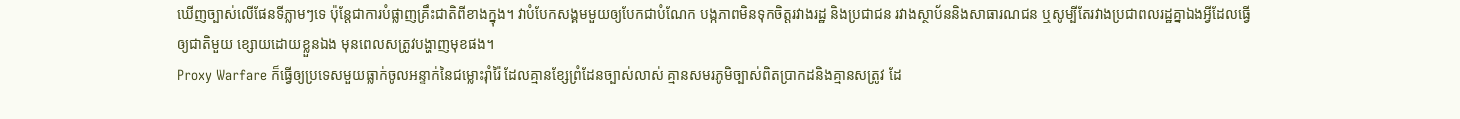ឃើញច្បាស់លើផែនទីភ្លាមៗទេ ប៉ុន្តែជាការបំផ្លាញគ្រឹះជាតិពីខាងក្នុង។ វាបំបែកសង្គមមួយឲ្យបែកជាបំណែក បង្កភាពមិនទុកចិត្តរវាងរដ្ឋ និងប្រជាជន រវាងស្ថាប័ននិងសាធារណជន ឬសូម្បីតែរវាងប្រជាពលរដ្ឋគ្នាឯងអ្វីដែលធ្វើឲ្យជាតិមួយ ខ្សោយដោយខ្លួនឯង មុនពេលសត្រូវបង្ហាញមុខផង។
Proxy Warfare ក៏ធ្វើឲ្យប្រទេសមួយធ្លាក់ចូលអន្ទាក់នៃជម្លោះរ៉ាំរ៉ៃ ដែលគ្មានខ្សែព្រំដែនច្បាស់លាស់ គ្មានសមរភូមិច្បាស់ពិតប្រាកដនិងគ្មានសត្រូវ ដែ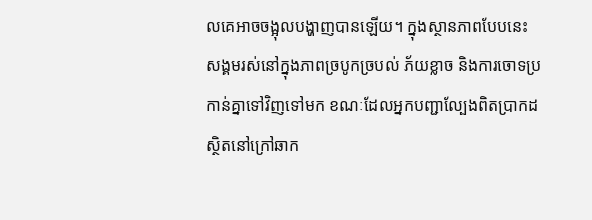លគេអាចចង្អុលបង្ហាញបានឡើយ។ ក្នុងស្ថានភាពបែបនេះ សង្គមរស់នៅក្នុងភាពច្របូកច្របល់ ភ័យខ្លាច និងការចោទប្រកាន់គ្នាទៅវិញទៅមក ខណៈដែលអ្នកបញ្ជាល្បែងពិតប្រាកដស្ថិតនៅក្រៅឆាក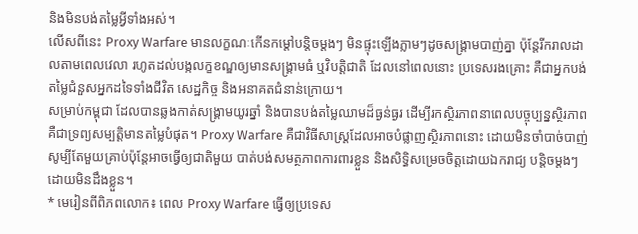និងមិនបង់តម្លៃអ្វីទាំងអស់។
លើសពីនេះ Proxy Warfare មានលក្ខណៈកើនកម្ដៅបន្តិចម្តងៗ មិនផ្ទុះឡើងភ្លាមៗដូចសង្គ្រាមបាញ់គ្នា ប៉ុន្តែរីករាលដាលតាមពេលវេលា រហូតដល់បង្កលក្ខខណ្ឌឲ្យមានសង្គ្រាមធំ ឬវិបត្តិជាតិ ដែលនៅពេលនោះ ប្រទេសរងគ្រោះ គឺជាអ្នកបង់តម្លៃជំនួសអ្នកដទៃទាំងជីវិត សេដ្ឋកិច្ច និងអនាគតជំនាន់ក្រោយ។
សម្រាប់កម្ពុជា ដែលបានឆ្លងកាត់សង្គ្រាមយូរឆ្នាំ និងបានបង់តម្លៃឈាមដ៏ធ្ងន់ធ្ងរ ដើម្បីរកស្ថិរភាពនាពេលបច្ចុប្បន្នស្ថិរភាព គឺជាទ្រព្យសម្បត្តិមានតម្លៃបំផុត។ Proxy Warfare គឺជាវិធីសាស្ត្រដែលអាចបំផ្លាញស្ថិរភាពនោះ ដោយមិនចាំបាច់បាញ់សូម្បីតែមួយគ្រាប់ប៉ុន្តែអាចធ្វើឲ្យជាតិមួយ បាត់បង់សមត្ថភាពការពារខ្លួន និងសិទ្ធិសម្រេចចិត្តដោយឯករាជ្យ បន្តិចម្តងៗ ដោយមិនដឹងខ្លួន។
* មេរៀនពីពិភពលោក៖ ពេល Proxy Warfare ធ្វើឲ្យប្រទេស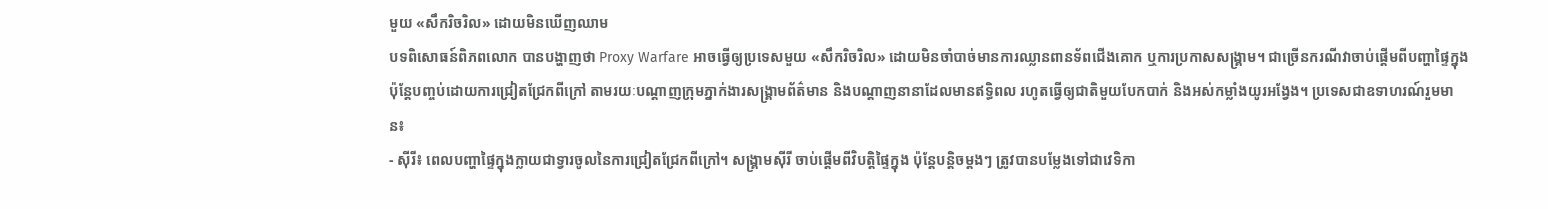មួយ «សឹករិចរិល» ដោយមិនឃើញឈាម
បទពិសោធន៍ពិភពលោក បានបង្ហាញថា Proxy Warfare អាចធ្វើឲ្យប្រទេសមួយ «សឹករិចរិល» ដោយមិនចាំបាច់មានការឈ្លានពានទ័ពជើងគោក ឬការប្រកាសសង្គ្រាម។ ជាច្រើនករណីវាចាប់ផ្តើមពីបញ្ហាផ្ទៃក្នុង ប៉ុន្តែបញ្ចប់ដោយការជ្រៀតជ្រែកពីក្រៅ តាមរយៈបណ្តាញក្រុមភ្នាក់ងារសង្គ្រាមព័ត៌មាន និងបណ្តាញនានាដែលមានឥទ្ធិពល រហូតធ្វើឲ្យជាតិមួយបែកបាក់ និងអស់កម្លាំងយូរអង្វែង។ ប្រទេសជាឧទាហរណ៍រួមមាន៖
- ស៊ីរី៖ ពេលបញ្ហាផ្ទៃក្នុងក្លាយជាទ្វារចូលនៃការជ្រៀតជ្រែកពីក្រៅ។ សង្គ្រាមស៊ីរី ចាប់ផ្តើមពីវិបត្តិផ្ទៃក្នុង ប៉ុន្តែបន្តិចម្តងៗ ត្រូវបានបម្លែងទៅជាវេទិកា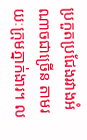ប្រកួតប្រជែងរវាងអំណាចជាច្រើន តាមរយៈក្រុមភ្នាក់ងារ។ ល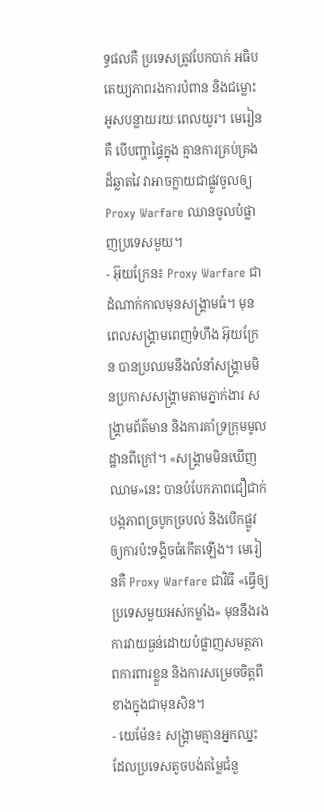ទ្ធផលគឺ ប្រទេសត្រូវបែកបាក់ អធិបតេយ្យភាពរងការបំពាន និងជម្លោះអូសបន្លាយរយៈពេលយូរ។ មេរៀនគឺ បើបញ្ហាផ្ទៃក្នុង គ្មានការគ្រប់គ្រងដ៏ឆ្លាតវៃ វាអាចក្លាយជាផ្លូវចូលឲ្យ Proxy Warfare ឈានចូលបំផ្លាញប្រទេសមួយ។
- អ៊ុយក្រែន៖ Proxy Warfare ជាដំណាក់កាលមុនសង្គ្រាមធំ។ មុនពេលសង្គ្រាមពេញទំហឹង អ៊ុយក្រែន បានប្រឈមនឹងលំនាំសង្គ្រាមមិនប្រកាសសង្គ្រាមតាមភ្នាក់ងារ សង្គ្រាមព័ត៌មាន និងការគាំទ្រក្រុមមូលដ្ឋានពីក្រៅ។ «សង្គ្រាមមិនឃើញឈាម»នេះ បានបំបែកភាពជឿជាក់ បង្កភាពច្របូកច្របល់ និងបើកផ្លូវឲ្យការប៉ះទង្គិចធំកើតឡើង។ មេរៀនគឺ Proxy Warfare ជាវិធី «ធ្វើឲ្យប្រទេសមួយអស់កម្លាំង» មុននឹងរងការវាយធ្ងន់ដោយបំផ្លាញសមត្ថភាពការពារខ្លួន និងការសម្រេចចិត្តពីខាងក្នុងជាមុនសិន។
- យេម៉ែន៖ សង្គ្រាមគ្មានអ្នកឈ្នះ ដែលប្រទេសតូចបង់តម្លៃជំនួ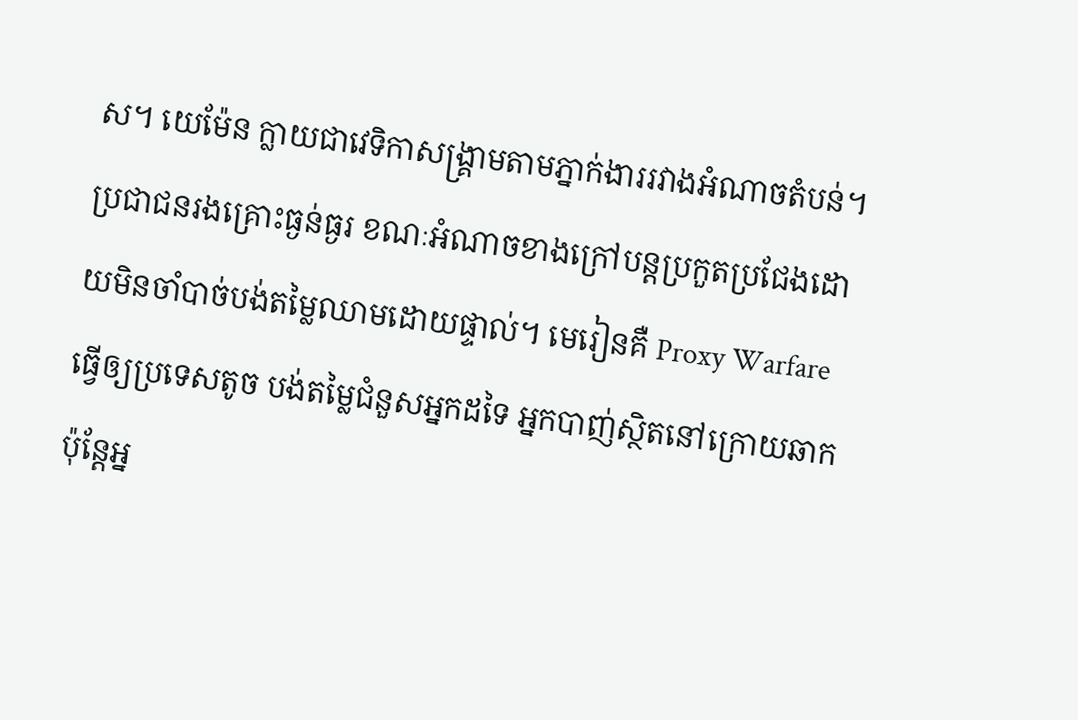ស។ យេម៉ែន ក្លាយជាវេទិកាសង្គ្រាមតាមភ្នាក់ងាររវាងអំណាចតំបន់។ ប្រជាជនរងគ្រោះធ្ងន់ធ្ងរ ខណៈអំណាចខាងក្រៅបន្តប្រកួតប្រជែងដោយមិនចាំបាច់បង់តម្លៃឈាមដោយផ្ទាល់។ មេរៀនគឺ Proxy Warfare ធ្វើឲ្យប្រទេសតូច បង់តម្លៃជំនួសអ្នកដទៃ អ្នកបាញ់ស្ថិតនៅក្រោយឆាក ប៉ុន្តែអ្ន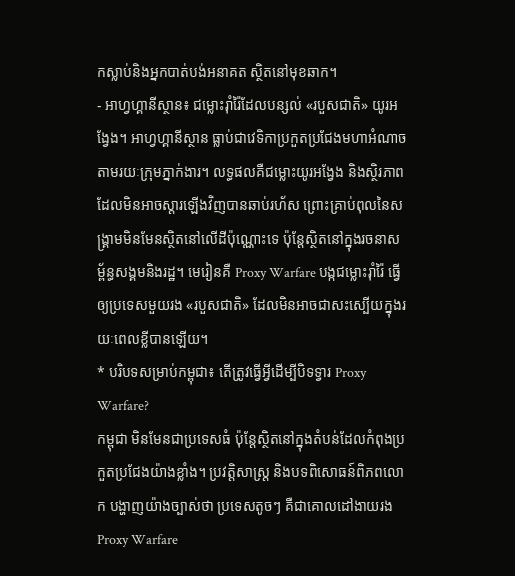កស្លាប់និងអ្នកបាត់បង់អនាគត ស្ថិតនៅមុខឆាក។
- អាហ្វហ្គានីស្ថាន៖ ជម្លោះរ៉ាំរ៉ៃដែលបន្សល់ «របួសជាតិ» យូរអង្វែង។ អាហ្វហ្គានីស្ថាន ធ្លាប់ជាវេទិកាប្រកួតប្រជែងមហាអំណាចតាមរយៈក្រុមភ្នាក់ងារ។ លទ្ធផលគឺជម្លោះយូរអង្វែង និងស្ថិរភាពដែលមិនអាចស្ដារឡើងវិញបានឆាប់រហ័ស ព្រោះគ្រាប់ពុលនៃសង្គ្រាមមិនមែនស្ថិតនៅលើដីប៉ុណ្ណោះទេ ប៉ុន្តែស្ថិតនៅក្នុងរចនាសម្ព័ន្ធសង្គមនិងរដ្ឋ។ មេរៀនគឺ Proxy Warfare បង្កជម្លោះរ៉ាំរ៉ៃ ធ្វើឲ្យប្រទេសមួយរង «របួសជាតិ» ដែលមិនអាចជាសះស្បើយក្នុងរយៈពេលខ្លីបានឡើយ។
* បរិបទសម្រាប់កម្ពុជា៖ តើត្រូវធ្វើអ្វីដើម្បីបិទទ្វារ Proxy Warfare?
កម្ពុជា មិនមែនជាប្រទេសធំ ប៉ុន្តែស្ថិតនៅក្នុងតំបន់ដែលកំពុងប្រកួតប្រជែងយ៉ាងខ្លាំង។ ប្រវត្តិសាស្ត្រ និងបទពិសោធន៍ពិភពលោក បង្ហាញយ៉ាងច្បាស់ថា ប្រទេសតូចៗ គឺជាគោលដៅងាយរង Proxy Warfare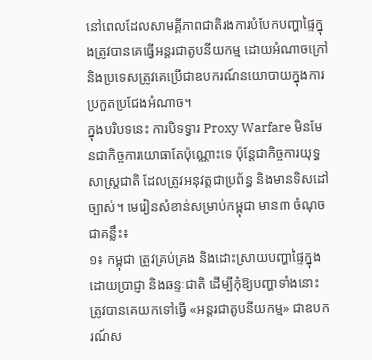នៅពេលដែលសាមគ្គីភាពជាតិរងការបំបែកបញ្ហាផ្ទៃក្នុងត្រូវបានគេធ្វើអន្តរជាតូបនីយកម្ម ដោយអំណាចក្រៅ និងប្រទេសត្រូវគេប្រើជាឧបករណ៍នយោបាយក្នុងការប្រកួតប្រជែងអំណាច។
ក្នុងបរិបទនេះ ការបិទទ្វារ Proxy Warfare មិនមែនជាកិច្ចការយោធាតែប៉ុណ្ណោះទេ ប៉ុន្តែជាកិច្ចការយុទ្ធសាស្ត្រជាតិ ដែលត្រូវអនុវត្តជាប្រព័ន្ធ និងមានទិសដៅច្បាស់។ មេរៀនសំខាន់សម្រាប់កម្ពុជា មាន៣ ចំណុចជាគន្លឹះ៖
១៖ កម្ពុជា ត្រូវគ្រប់គ្រង និងដោះស្រាយបញ្ហាផ្ទៃក្នុងដោយប្រាជ្ញា និងឆន្ទៈជាតិ ដើម្បីកុំឱ្យបញ្ហាទាំងនោះ ត្រូវបានគេយកទៅធ្វើ «អន្តរជាតូបនីយកម្ម» ជាឧបករណ៍ស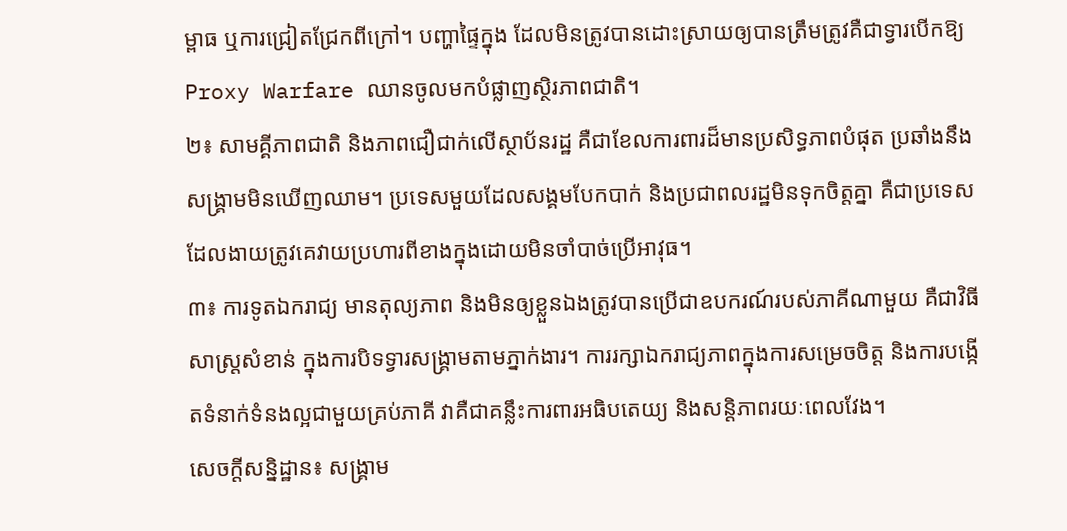ម្ពាធ ឬការជ្រៀតជ្រែកពីក្រៅ។ បញ្ហាផ្ទៃក្នុង ដែលមិនត្រូវបានដោះស្រាយឲ្យបានត្រឹមត្រូវគឺជាទ្វារបើកឱ្យ Proxy Warfare ឈានចូលមកបំផ្លាញស្ថិរភាពជាតិ។
២៖ សាមគ្គីភាពជាតិ និងភាពជឿជាក់លើស្ថាប័នរដ្ឋ គឺជាខែលការពារដ៏មានប្រសិទ្ធភាពបំផុត ប្រឆាំងនឹងសង្គ្រាមមិនឃើញឈាម។ ប្រទេសមួយដែលសង្គមបែកបាក់ និងប្រជាពលរដ្ឋមិនទុកចិត្តគ្នា គឺជាប្រទេស ដែលងាយត្រូវគេវាយប្រហារពីខាងក្នុងដោយមិនចាំបាច់ប្រើអាវុធ។
៣៖ ការទូតឯករាជ្យ មានតុល្យភាព និងមិនឲ្យខ្លួនឯងត្រូវបានប្រើជាឧបករណ៍របស់ភាគីណាមួយ គឺជាវិធីសាស្ត្រសំខាន់ ក្នុងការបិទទ្វារសង្គ្រាមតាមភ្នាក់ងារ។ ការរក្សាឯករាជ្យភាពក្នុងការសម្រេចចិត្ត និងការបង្កើតទំនាក់ទំនងល្អជាមួយគ្រប់ភាគី វាគឺជាគន្លឹះការពារអធិបតេយ្យ និងសន្តិភាពរយៈពេលវែង។
សេចក្តីសន្និដ្ឋាន៖ សង្គ្រាម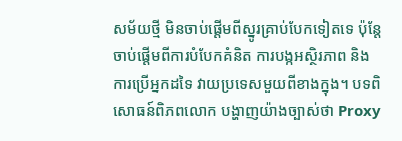សម័យថ្មី មិនចាប់ផ្តើមពីស្នូរគ្រាប់បែកទៀតទេ ប៉ុន្តែចាប់ផ្តើមពីការបំបែកគំនិត ការបង្កអស្ថិរភាព និងការប្រើអ្នកដទៃ វាយប្រទេសមួយពីខាងក្នុង។ បទពិសោធន៍ពិភពលោក បង្ហាញយ៉ាងច្បាស់ថា Proxy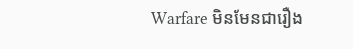Warfare មិនមែនជារឿង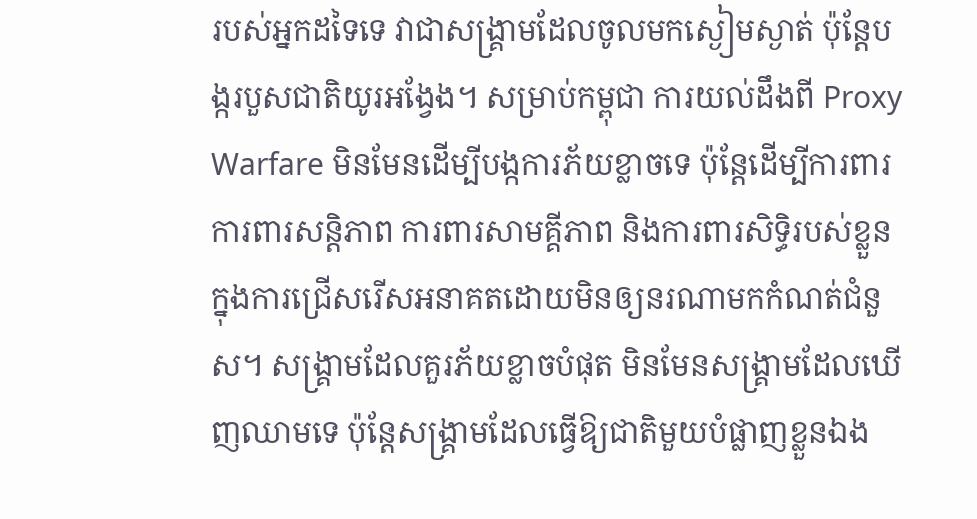របស់អ្នកដទៃទេ វាជាសង្គ្រាមដែលចូលមកស្ងៀមស្ងាត់ ប៉ុន្តែបង្ករបួសជាតិយូរអង្វែង។ សម្រាប់កម្ពុជា ការយល់ដឹងពី Proxy Warfare មិនមែនដើម្បីបង្កការភ័យខ្លាចទេ ប៉ុន្តែដើម្បីការពារការពារសន្តិភាព ការពារសាមគ្គីភាព និងការពារសិទ្ធិរបស់ខ្លួន ក្នុងការជ្រើសរើសអនាគតដោយមិនឲ្យនរណាមកកំណត់ជំនួស។ សង្គ្រាមដែលគួរភ័យខ្លាចបំផុត មិនមែនសង្គ្រាមដែលឃើញឈាមទេ ប៉ុន្តែសង្គ្រាមដែលធ្វើឱ្យជាតិមួយបំផ្លាញខ្លួនឯង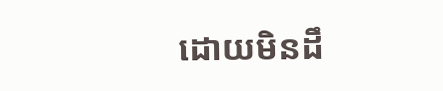ដោយមិនដឹ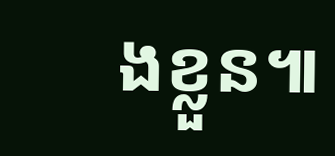ងខ្លួន៕